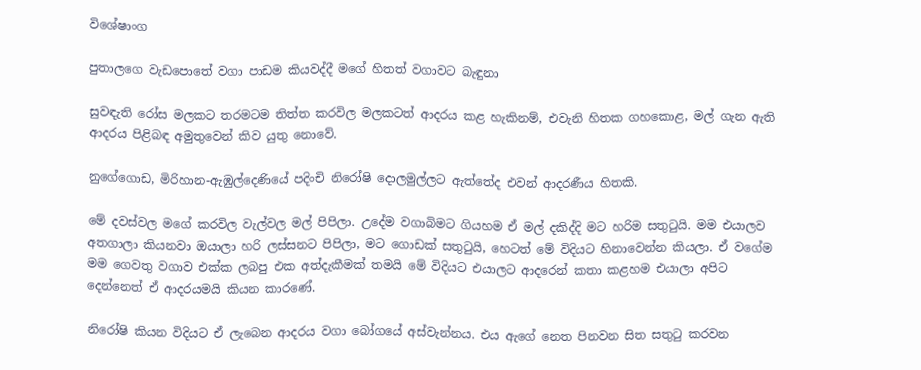විශේෂාංග

පුතාලගෙ වැඩපොතේ වගා පාඩම කියවද්දී මගේ හිතත් වගාවට බැඳුනා

සුවඳැති රෝස මලකට තරමටම තිත්ත කරවිල මලකටත් ආදරය කළ හැකිනම්, එවැනි හිතක ගහකොළ, මල් ගැන ඇති ආදරය පිළිබඳ අමුතුවෙන් කිව යුතු නොවේ.

නුගේගොඩ, මිරිහාන-ඇඹුල්දෙණියේ පදිංචි නිරෝෂි දොලමුල්ලට ඇත්තේද එවන් ආදරණීය හිතකි.

මේ දවස්වල මගේ කරවිල වැල්වල මල් පිපිලා. උදේම වගාබිමට ගියහම ඒ මල් දකිද්දි මට හරිම සතුටුයි. මම එයාලව අතගාලා කියනවා ඔයාලා හරි ලස්සනට පිපිලා, මට ගොඩක් සතුටුයි, හෙටත් මේ විදියට හිනාවෙන්න කියලා. ඒ වගේම මම ගෙවතු වගාව එක්ක ලබපු එක අත්දැකීමක් තමයි මේ විදියට එයාලට ආදරෙන් කතා කළහම එයාලා අපිට දෙන්නෙත් ඒ ආදරයමයි කියන කාරණේ.

නිරෝෂි කියන විදියට ඒ ලැබෙන ආදරය වගා බෝගයේ අස්වැන්නය. එය ඇගේ නෙත පිනවන සිත සතුටු කරවන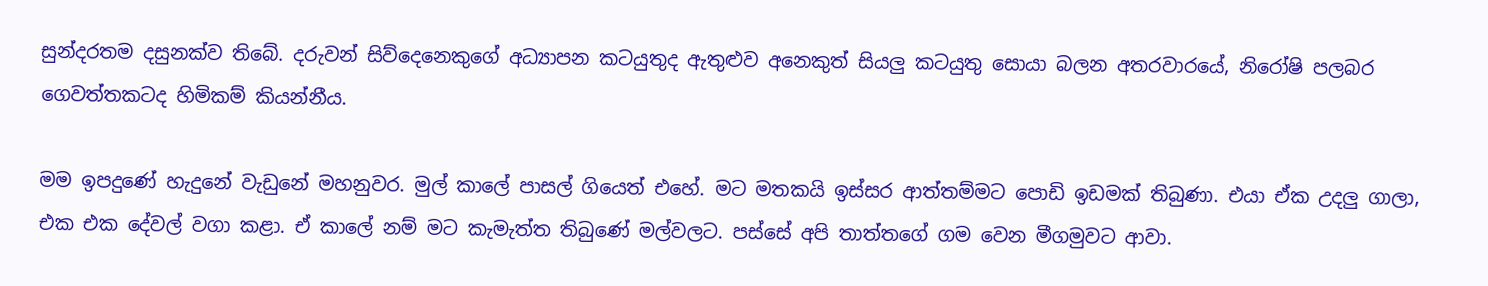සුන්දරතම දසුනක්ව තිබේ. දරුවන් සිව්දෙනෙකුගේ අධ්‍යාපන කටයුතුද ඇතුළුව අනෙකුත් සියලු කටයුතු සොයා බලන අතරවාරයේ, නිරෝෂි පලබර ගෙවත්තකටද හිමිකම් කියන්නීය.

මම ඉපදුණේ හැදුනේ වැඩුනේ මහනුවර. මුල් කාලේ පාසල් ගියෙත් එහේ. මට මතකයි ඉස්සර ආත්තම්මට පොඩි ඉඩමක් තිබුණා. එයා ඒක උදලු ගාලා, එක එක දේවල් වගා කළා. ඒ කාලේ නම් මට කැමැත්ත තිබුණේ මල්වලට. පස්සේ අපි තාත්තගේ ගම වෙන මීගමුවට ආවා.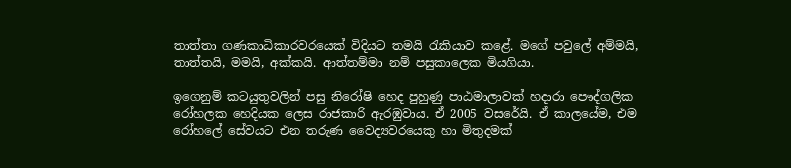තාත්තා ගණකාධිකාරවරයෙක් විදියට තමයි රැකියාව කළේ. මගේ පවුලේ අම්මයි, තාත්තයි, මමයි, අක්කයි. ආත්තම්මා නම් පසුකාලෙක මියගියා.

ඉගෙනුම් කටයුතුවලින් පසු නිරෝෂි හෙද පුහුණු පාඨමාලාවක් හදාරා පෞද්ගලික රෝහලක හෙදියක ලෙස රාජකාරි ඇරඹුවාය. ඒ 2005 වසරේයි. ඒ කාලයේම, එම රෝහලේ සේවයට එන තරුණ වෛද්‍යවරයෙකු හා මිතුදමක්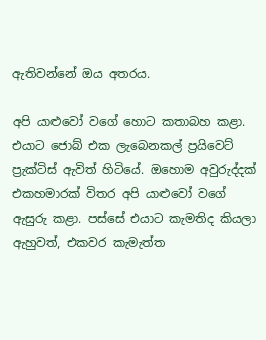ඇතිවන්නේ ඔය අතරය.

අපි යාළුවෝ වගේ හොට කතාබහ කළා. එයාට ජොබ් එක ලැබෙනකල් ප්‍රයිවෙට් ප්‍රැක්ටිස් ඇවිත් හිටියේ. ඔහොම අවුරුද්දක් එකහමාරක් විතර අපි යාළුවෝ වගේ ඇසුරු කළා. පස්සේ එයාට කැමතිද කියලා ඇහුවත්, එකවර කැමැත්ත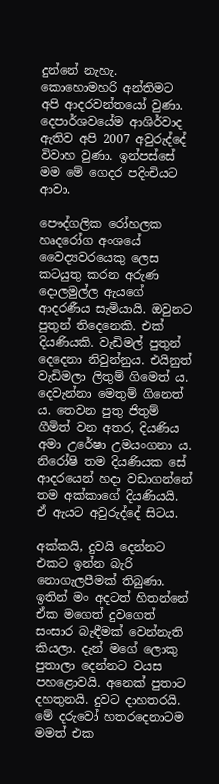දුන්නේ නැහැ. කොහොමහරි අන්තිමට අපි ආදරවන්තයෝ වුණා. දෙපාර්ශවයේම ආශිර්වාද ඇතිව අපි 2007 අවුරුද්දේ විවාහ වුණා. ඉන්පස්සේ මම මේ ගෙදර පදිංචියට ආවා.

පෞද්ගලික රෝහලක හෘදරෝග අංශයේ වෛද්‍යවරයෙකු ලෙස කටයුතු කරන අරුණ දොලමුල්ල ඇයගේ ආදරණීය සැමියායි. ඔවුනට පුතුන් තිදෙනෙකි. එක් දියණියකි. වැඩිමල් පුතුන් දෙදෙනා නිවුන්නුය. එයිනුත් වැඩිමලා ලිතුම් ගිමෙත් ය. දෙවැන්නා මෙතුම් ගිනෙත් ය. තෙවන පුතු ජිතුම් ගීමිත් වන අතර, දියණිය අමා උරේෂා උමයංගනා ය. නිරෝෂි තම දියණියක සේ ආදරයෙන් හදා වඩාගන්නේ තම අක්කාගේ දියණියයි. ඒ ඇයට අවුරුද්දේ සිටය.

අක්කයි, දුවයි දෙන්නට එකට ඉන්න බැරි නොගැලපීමක් තිබුණා. ඉතින් මං අදටත් හිතන්නේ ඒක මගෙත් දුවගෙත් සංසාර බැඳීමක් වෙන්නැති කියලා. දැන් මගේ ලොකු පුතාලා දෙන්නට වයස පහළොවයි. අනෙක් පුතාට දහතුනයි. දුවට දාහතරයි. මේ දරුවෝ හතරදෙනාටම මමත් එක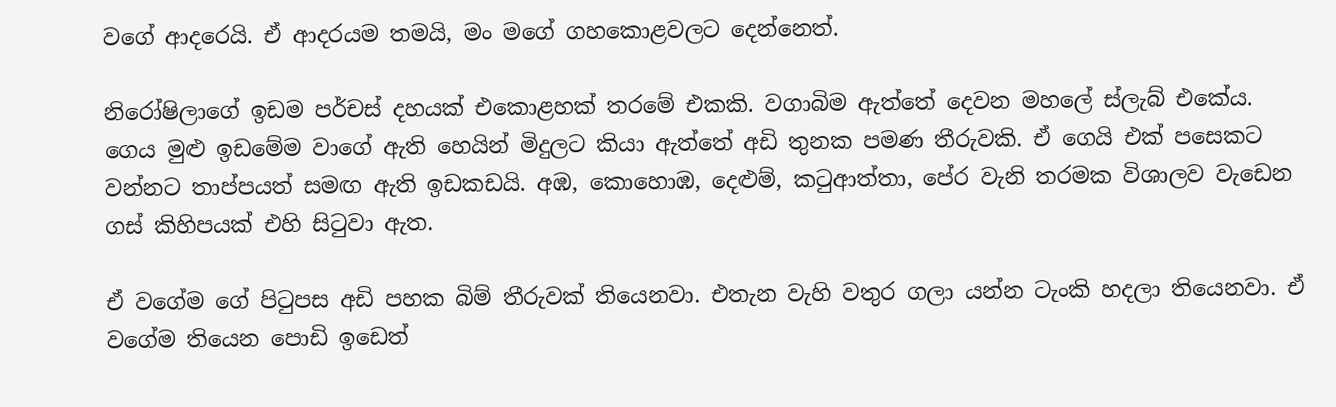වගේ ආදරෙයි. ඒ ආදරයම තමයි, මං මගේ ගහකොළවලට දෙන්නෙත්.

නිරෝෂිලාගේ ඉඩම පර්චස් දහයක් එකොළහක් තරමේ එකකි. වගාබිම ඇත්තේ දෙවන මහලේ ස්ලැබ් එකේය. ගෙය මුළු ඉඩමේම වාගේ ඇති හෙයින් මිදුලට කියා ඇත්තේ අඩි තුනක පමණ තීරුවකි. ඒ ගෙයි එක් පසෙකට වන්නට තාප්පයත් සමඟ ඇති ඉඩකඩයි. අඹ, කොහොඹ, දෙළුම්, කටුආත්තා, පේර වැනි තරමක විශාලව වැඩෙන ගස් කිහිපයක් එහි සිටුවා ඇත.

ඒ වගේම ගේ පිටුපස අඩි පහක බිම් තීරුවක් තියෙනවා. එතැන වැහි වතුර ගලා යන්න ටැංකි හදලා තියෙනවා. ඒ වගේම තියෙන පොඩි ඉඩෙත්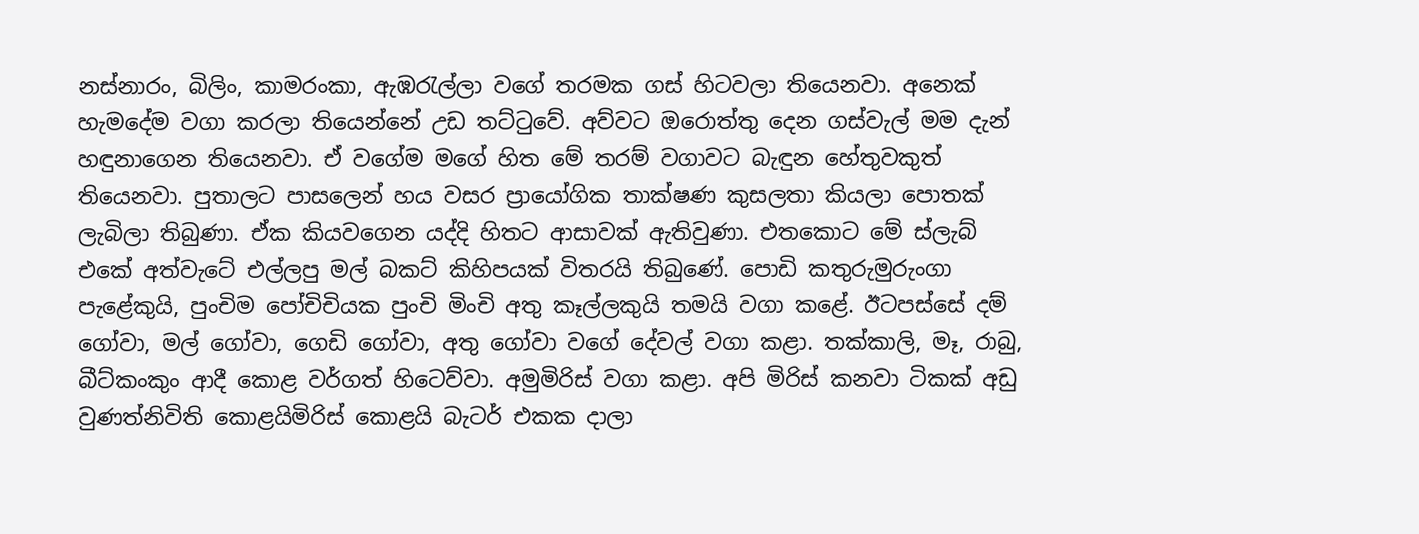නස්නාරං, බිලිං, කාමරංකා, ඇඹරැල්ලා වගේ තරමක ගස් හිටවලා තියෙනවා. අනෙක් හැමදේම වගා කරලා තියෙන්නේ උඩ තට්ටුවේ. අව්වට ඔරොත්තු දෙන ගස්වැල් මම දැන් හඳුනාගෙන තියෙනවා. ඒ වගේම මගේ හිත මේ තරම් වගාවට බැඳුන හේතුවකුත් තියෙනවා. පුතාලට පාසලෙන් හය වසර ප්‍රායෝගික තාක්ෂණ කුසලතා කියලා පොතක් ලැබිලා තිබුණා. ඒක කියවගෙන යද්දි හිතට ආසාවක් ඇතිවුණා. එතකොට මේ ස්ලැබ් එකේ අත්වැටේ එල්ලපු මල් බකට් කිහිපයක් විතරයි තිබුණේ. පොඩි කතුරුමුරුංගා පැළේකුයි, පුංචිම පෝචිචියක පුංචි මිංචි අතු කෑල්ලකුයි තමයි වගා කළේ. ඊටපස්සේ දම් ගෝවා, මල් ගෝවා, ගෙඩි ගෝවා, අතු ගෝවා වගේ දේවල් වගා කළා. තක්කාලි, මෑ, රාබු, බීට්කංකුං ආදී කොළ වර්ගත් හිටෙව්වා. අමුමිරිස් වගා කළා. අපි මිරිස් කනවා ටිකක් අඩු වුණත්නිවිති කොළයිමිරිස් කොළයි බැටර් එකක දාලා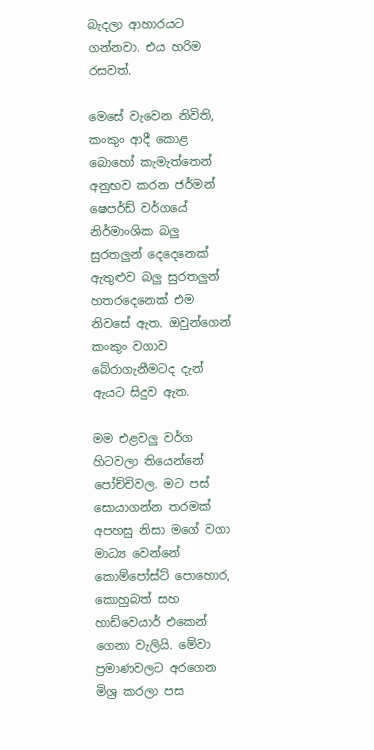බැදලා ආහාරයට ගන්නවා. එය හරිම රසවත්.

මෙසේ වැවෙන නිවිති, කංකුං ආදී කොළ බොහෝ කැමැත්තෙන් අනුභව කරන ජර්මන් ෂෙපර්ඩ් වර්ගයේ නිර්මාංශික බලු සුරතලුන් දෙදෙනෙක් ඇතුළුව බලු සුරතලුන් හතරදෙනෙක් එම නිවසේ ඇත. ඔවුන්ගෙන් කංකුං වගාව බේරාගැනීමටද දැන් ඇයට සිදුව ඇත.

මම එළවලු වර්ග හිටවලා තියෙන්නේ පෝච්චිවල. මට පස් සොයාගන්න තරමක් අපහසු නිසා මගේ වගා මාධ්‍ය වෙන්නේ කොම්පෝස්ට් පොහොර, කොහුබත් සහ හාඩ්වෙයාර් එකෙන් ගෙනා වැලියි. මේවා ප්‍රමාණවලට අරගෙන මිශ්‍ර කරලා පස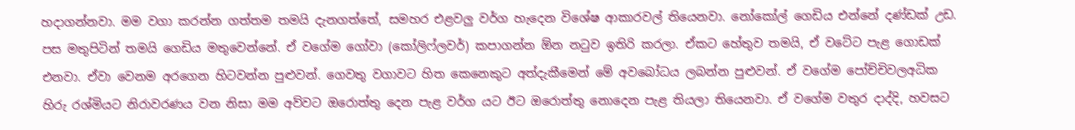හදාගන්නවා. මම වගා කරන්න ගත්තම තමයි දැනගත්තේ, සමහර එළවලු වර්ග හැදෙන විශේෂ ආකාරවල් තියෙනවා. නෝකෝල් ගෙඩිය එන්නේ දණ්ඩක් උඩ. පස මතුපිටින් තමයි ගෙඩිය මතුවෙන්නේ. ඒ වගේම ගෝවා (කෝලිෆ්ලවර්) කපාගන්න ඕන නටුව ඉතිරි කරලා. ඒකට හේතුව තමයි, ඒ වටේට පැළ ගොඩක් එනවා. ඒවා වෙනම අරගෙන හිටවන්න පුළුවන්. ගෙවතු වගාවට හිත කෙනෙකුට අත්දැකීමෙන් මේ අවබෝධය ලබන්න පුළුවන්. ඒ වගේම පෝච්චිවලඅධික හිරු රශ්මියට නිරාවරණය වන නිසා මම අව්වට ඔරොත්තු දෙන පැළ වර්ග යට ඊට ඔරොත්තු නොදෙන පැළ තියලා තියෙනවා. ඒ වගේම වතුර දාද්දි, හවසට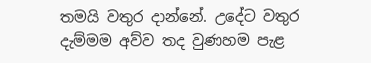තමයි වතුර දාන්නේ. උදේට වතුර දැම්මම අව්ව තද වුණහම පැළ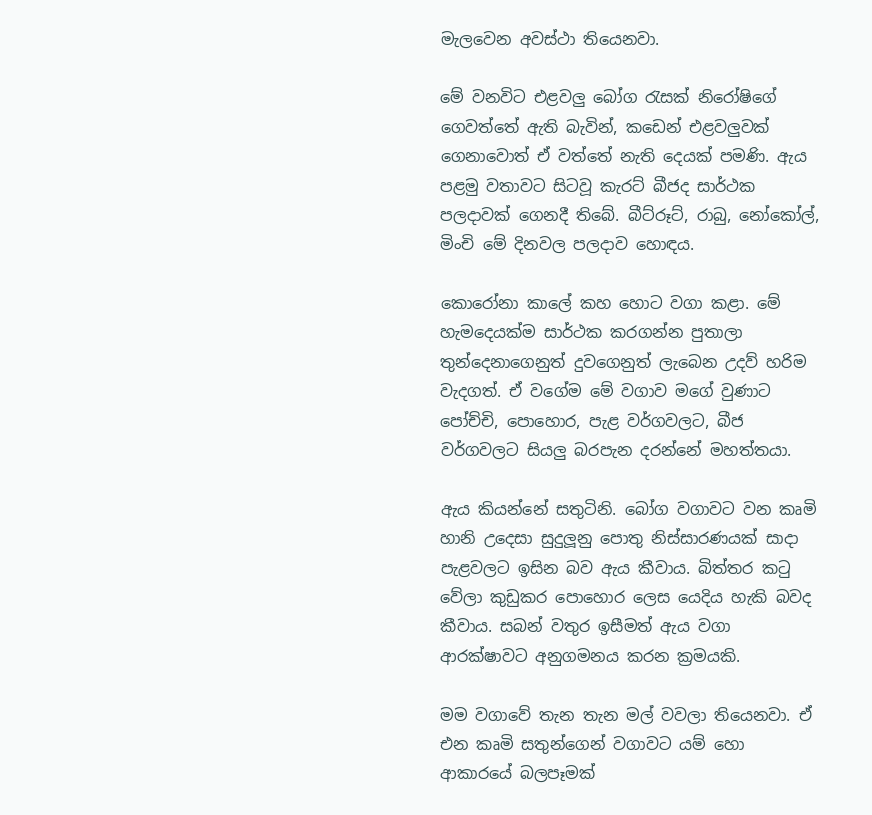මැලවෙන අවස්ථා තියෙනවා.

මේ වනවිට එළවලු බෝග රැසක් නිරෝෂිගේ ගෙවත්තේ ඇති බැවින්, කඩෙන් එළවලුවක් ගෙනාවොත් ඒ වත්තේ නැති දෙයක් පමණි. ඇය පළමු වතාවට සිටවූ කැරට් බීජද සාර්ථක පලදාවක් ගෙනදී තිබේ. බීට්රූට්, රාබු, නෝකෝල්, මිංචි මේ දිනවල පලදාව හොඳය.

කොරෝනා කාලේ කහ හොට වගා කළා. මේ හැමදෙයක්ම සාර්ථක කරගන්න පුතාලා තුන්දෙනාගෙනුත් දුවගෙනුත් ලැබෙන උදව් හරිම වැදගත්. ඒ වගේම මේ වගාව මගේ වුණාට පෝච්චි, පොහොර, පැළ වර්ගවලට, බීජ වර්ගවලට සියලු බරපැන දරන්නේ මහත්තයා.

ඇය කියන්නේ සතුටිනි. බෝග වගාවට වන කෘමි හානි උදෙසා සුදුලූනු පොතු නිස්සාරණයක් සාදා පැළවලට ඉසින බව ඇය කීවාය. බිත්තර කටු වේලා කුඩුකර පොහොර ලෙස යෙදිය හැකි බවද කීවාය. සබන් වතුර ඉසීමත් ඇය වගා ආරක්ෂාවට අනුගමනය කරන ක්‍රමයකි.

මම වගාවේ තැන තැන මල් වවලා තියෙනවා. ඒ එන කෘමි සතුන්ගෙන් වගාවට යම් හො ආකාරයේ බලපෑමක්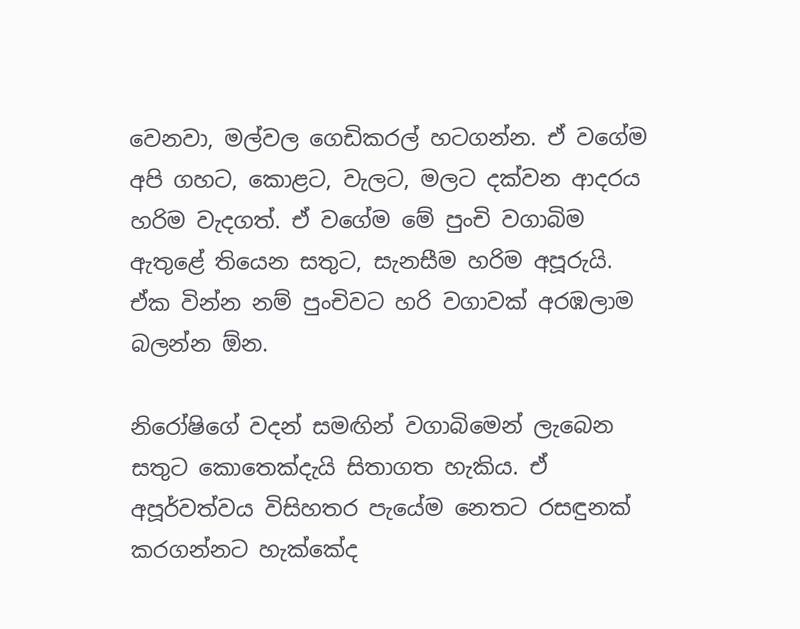වෙනවා, මල්වල ගෙඩිකරල් හටගන්න. ඒ වගේම අපි ගහට, කොළට, වැලට, මලට දක්වන ආදරය  හරිම වැදගත්. ඒ වගේම මේ පුංචි වගාබිම ඇතුළේ තියෙන සතුට, සැනසීම හරිම අපූරුයි. ඒක වින්න නම් පුංචිවට හරි වගාවක් අරඹලාම බලන්න ඕන.

නිරෝෂිගේ වදන් සමඟින් වගාබිමෙන් ලැබෙන සතුට කොතෙක්දැයි සිතාගත හැකිය. ඒ අපූර්වත්වය විසිහතර පැයේම නෙතට රසඳුනක් කරගන්නට හැක්කේද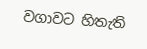වගාවට හිතැති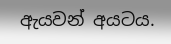ඇයවන් අයටය.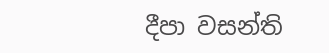දීපා වසන්ති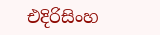එදිරිසිංහ